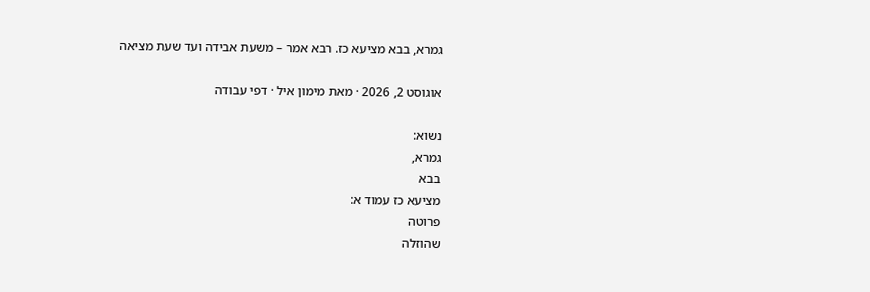גמרא, בבא מציעא כז. רבא אמר – משעת אבידה ועד שעת מציאה

אוגוסט 2, 2026 · מאת מימון איל · דפי עבודה

נשוא:
גמרא,
בבא
מציעא כז עמוד א:
פרוטה
שהוזלה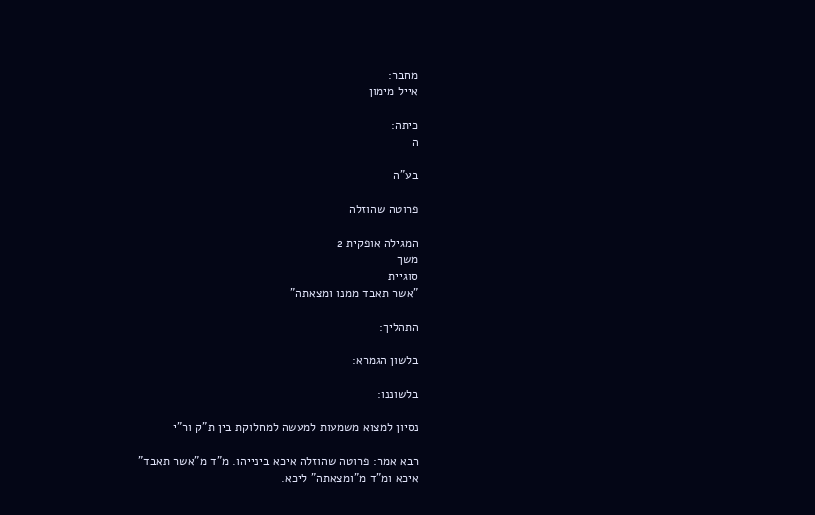מחבר:
אייל מימון

כיתה:
ה

בע"ה

פרוטה שהוזלה

המגילה אופקית 2
משך
סוגיית
"אשר תאבד ממנו ומצאתה"

התהליך:

בלשון הגמרא:

בלשוננו:

נסיון למצוא משמעות למעשה למחלוקת בין ת"ק ור"י

רבא אמר: פרוטה שהוזלה איכא בינייהו. מ"ד מ"אשר תאבד"
איכא ומ"ד מ"ומצאתה" ליכא.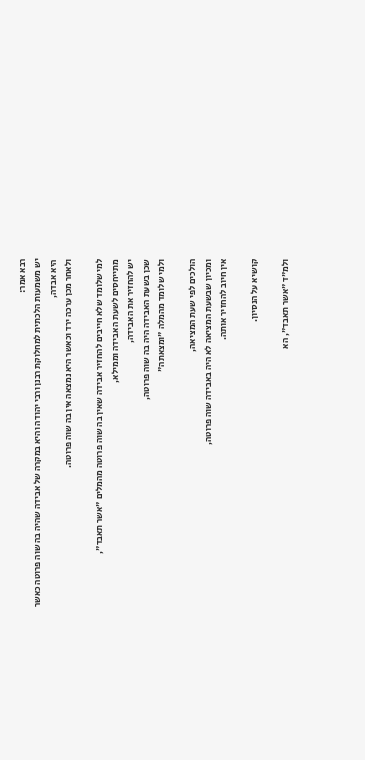רבא אמר:
יש משמעות הלכתית למחלוקת רבנן ורבי יהודה והיא במקרה של אבידה שהיה בה שוה פרוטה כאשר היא אבדה,
ולאחר מכן ערכה ירד וכאשר היא נמצאה אין בה שוה פרוטה.

למי שלומד שלא חייבים להחזיר אבידה שאין בה שוה פרוטה מהמלים "אשר תאבד",
מתייחסים לשעת האבידה וממילא,
יש להחזיר את האבידה,
שכן בשעת האבידה היה בה שוה פרוטה,
ולמי שלומד מהמלה "ומצאתה"

הולכים לפי שעת המציאה,
ומכיון שבשעת המציאה לא היה באבידה שוה פרוטה,
אין חיוב להחזיר אותה.

קושיא על הנסיון.

ולמ"ד "אשר תאבד", הא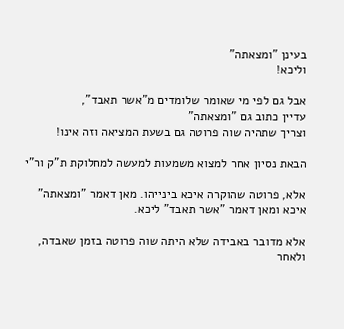בעינן "ומצאתה"
וליכא!

אבל גם לפי מי שאומר שלומדים מ"אשר תאבד",
עדיין כתוב גם "ומצאתה"
וצריך שתהיה שוה פרוטה גם בשעת המציאה וזה אינו!

הבאת נסיון אחר למצוא משמעות למעשה למחלוקת ת"ק ור"י

אלא, פרוטה שהוקרה איכא בינייהו. מאן דאמר "ומצאתה"
איכא ומאן דאמר "אשר תאבד" ליכא.

אלא מדובר באבידה שלא היתה שוה פרוטה בזמן שאבדה,
ולאחר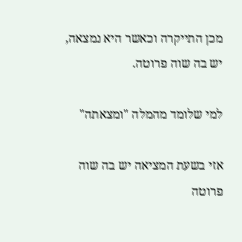מכן התייקרה וכאשר היא נמצאה,
יש בה שוה פרוטה.

למי שלומד מהמלה "ומצאתה"

אזי בשעת המציאה יש בה שוה פרוטה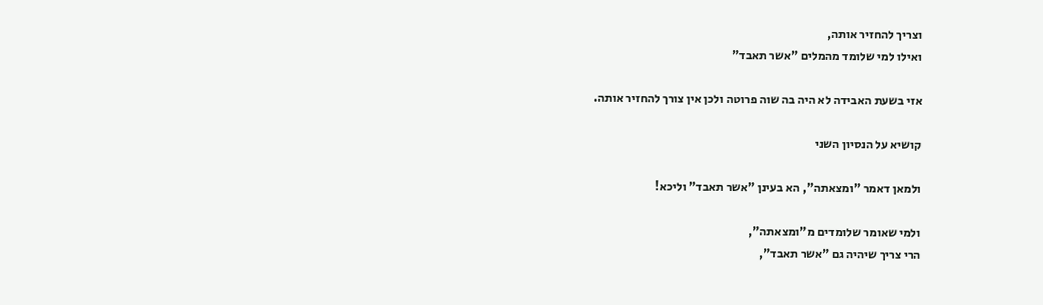וצריך להחזיר אותה,
ואילו למי שלומד מהמלים "אשר תאבד"

אזי בשעת האבידה לא היה בה שוה פרוטה ולכן אין צורך להחזיר אותה.

קושיא על הנסיון השני

ולמאן דאמר "ומצאתה", הא בעינן "אשר תאבד" וליכא!

ולמי שאומר שלומדים מ"ומצאתה",
הרי צריך שיהיה גם "אשר תאבד",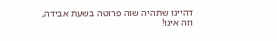דהיינו שתהיה שוה פרוטה בשעת אבידה,
וזה אינו!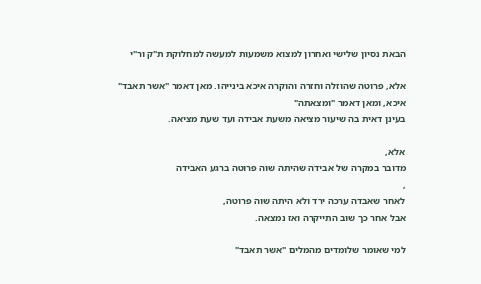הבאת נסיון שלישי ואחרון למצוא משמעות למעשה למחלוקת ת"ק ור"י

אלא, פרוטה שהוזלה וחזרה והוקרה איכא בינייהו. מאן דאמר "אשר תאבד"
איכא, ומאן דאמר "ומצאתה"
בעינן דאית בה שיעור מציאה משעת אבידה ועד שעת מציאה.

אלא,
מדובר במקרה של אבידה שהיתה שוה פרוטה ברגע האבידה
,
לאחר שאבדה ערכה ירד ולא היתה שוה פרוטה,
אבל אחר כך שוב התייקרה ואז נמצאה.

למי שאומר שלומדים מהמלים "אשר תאבד"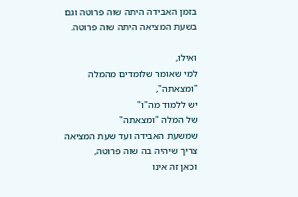בזמן האבידה היתה שוה פרוטה וגם בשעת המציאה היתה שוה פרוטה.

ואילו,
למי שאומר שלומדים מהמלה
"ומצאתה",
יש ללמוד מה"ו"
של המלה "ומצאתה"
שמשעת האבידה ועד שעת המציאה צריך שיהיה בה שוה פרוטה,
וכאן זה אינו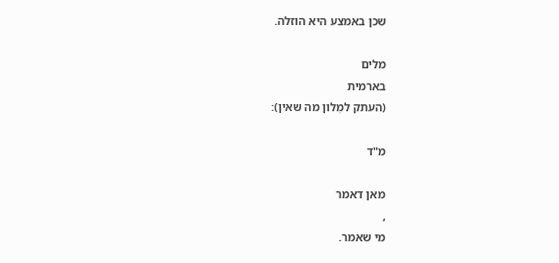שכן באמצע היא הוזלה.

מלים
בארמית
(העתק למִלון מה שאין):

מ"ד

מאן דאמר
,
מי שאמר.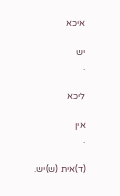איכא

יש
.

ליכא

אין
.

(ד)אית (ש)יש.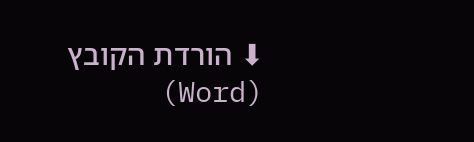⬇ הורדת הקובץ (Word)